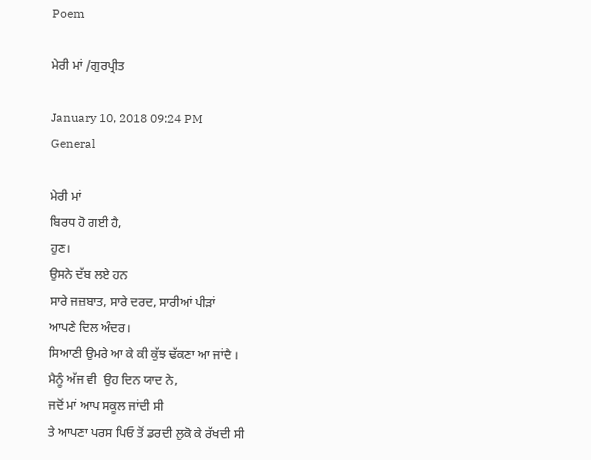Poem

ਮੇਰੀ ਮਾਂ /ਗੁਰਪ੍ਰੀਤ

January 10, 2018 09:24 PM
General

ਮੇਰੀ ਮਾਂ
ਬਿਰਧ ਹੋ ਗਈ ਹੈ,
ਹੁਣ।
ਉਸਨੇ ਦੱਬ ਲਏ ਹਨ
ਸਾਰੇ ਜਜ਼ਬਾਤ, ਸਾਰੇ ਦਰਦ, ਸਾਰੀਆਂ ਪੀੜਾਂ
ਆਪਣੇ ਦਿਲ ਅੰਦਰ।
ਸਿਆਣੀ ਉਮਰੇ ਆ ਕੇ ਕੀ ਕੁੱਝ ਢੱਕਣਾ ਆ ਜਾਂਦੈ ।
ਮੈਨੂੰ ਅੱਜ ਵੀ  ਉਹ ਦਿਨ ਯਾਦ ਨੇ,
ਜਦੋਂ ਮਾਂ ਆਪ ਸਕੂਲ ਜਾਂਦੀ ਸੀ
ਤੇ ਆਪਣਾ ਪਰਸ ਪਿਓ ਤੋਂ ਡਰਦੀ ਲੁਕੋ ਕੇ ਰੱਖਦੀ ਸੀ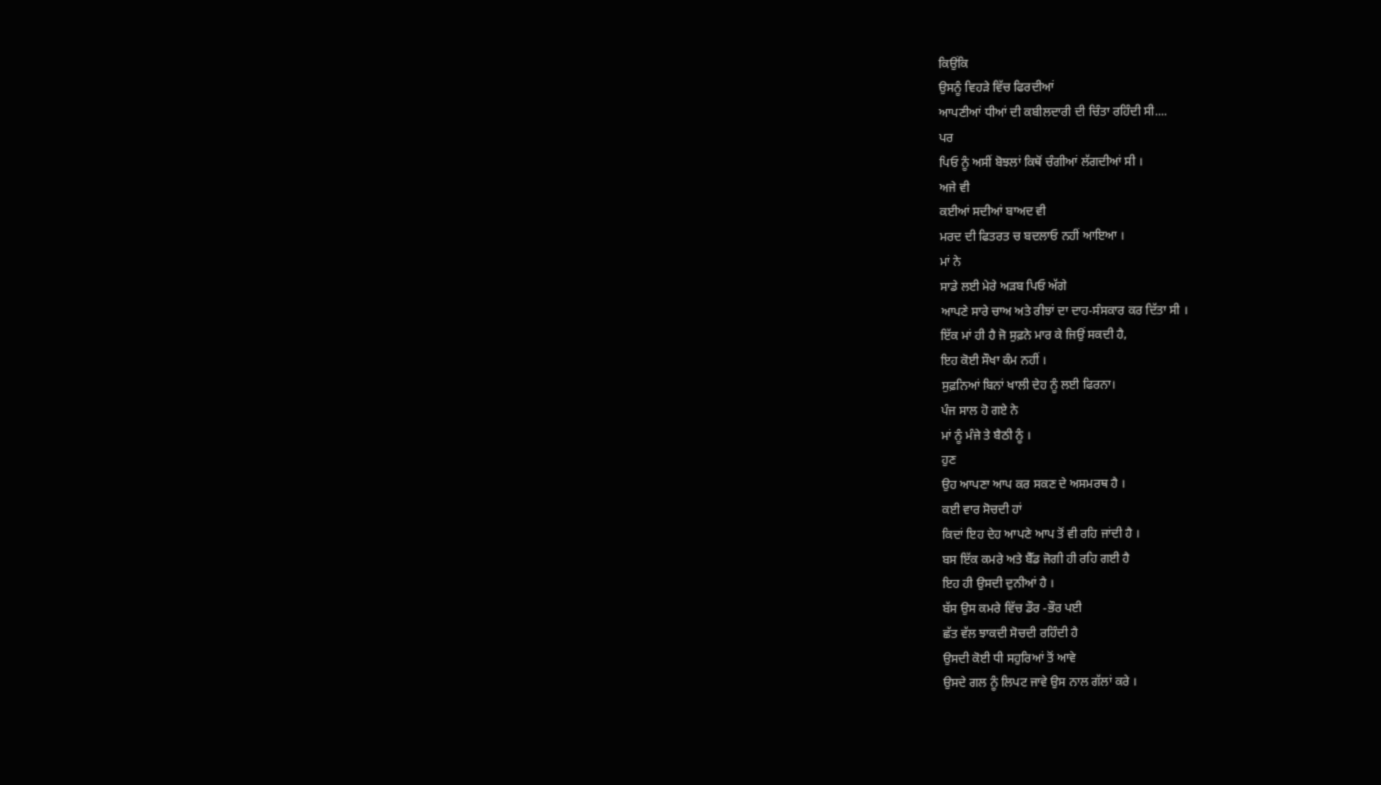ਕਿਉਂਕਿ
ਉਸਨੂੰ ਵਿਹੜੇ ਵਿੱਚ ਫਿਰਦੀਆਂ
ਆਪਣੀਆਂ ਧੀਆਂ ਦੀ ਕਬੀਲਦਾਰੀ ਦੀ ਚਿੰਤਾ ਰਹਿੰਦੀ ਸੀ....
ਪਰ
ਪਿਓ ਨੂੰ ਅਸੀਂ ਬੋਝਲਾਂ ਕਿਥੋਂ ਚੰਗੀਆਂ ਲੱਗਦੀਆਂ ਸੀ ।
ਅਜੇ ਵੀ
ਕਈਆਂ ਸਦੀਆਂ ਬਾਅਦ ਵੀ
ਮਰਦ ਦੀ ਫਿਤਰਤ ਚ ਬਦਲਾਓ ਨਹੀਂ ਆਇਆ ।
ਮਾਂ ਨੇ
ਸਾਡੇ ਲਈ ਮੇਰੇ ਅੜਬ ਪਿਓ ਅੱਗੇ
ਆਪਣੇ ਸਾਰੇ ਚਾਅ ਅਤੇ ਰੀਝਾਂ ਦਾ ਦਾਹ-ਸੰਸਕਾਰ ਕਰ ਦਿੱਤਾ ਸੀ ।
ਇੱਕ ਮਾਂ ਹੀ ਹੈ ਜੋ ਸੁਫ਼ਨੇ ਮਾਰ ਕੇ ਜਿਉਂ ਸਕਦੀ ਹੈ,
ਇਹ ਕੋਈ ਸੌਖਾ ਕੰਮ ਨਹੀਂ ।
ਸੁਫ਼ਨਿਆਂ ਬਿਨਾਂ ਖਾਲੀ ਦੇਹ ਨੂੰ ਲਈ ਫਿਰਨਾ।
ਪੰਜ ਸਾਲ ਹੋ ਗਏ ਨੇ
ਮਾਂ ਨੂੰ ਮੰਜੇ ਤੇ ਬੈਠੀ ਨੂੰ ।
ਹੁਣ
ਉਹ ਆਪਣਾ ਆਪ ਕਰ ਸਕਣ ਦੇ ਅਸਮਰਥ ਹੈ ।
ਕਈ ਵਾਰ ਸੋਚਦੀ ਹਾਂ
ਕਿਦਾਂ ਇਹ ਦੇਹ ਆਪਣੇ ਆਪ ਤੋਂ ਵੀ ਰਹਿ ਜਾਂਦੀ ਹੈ ।
ਬਸ ਇੱਕ ਕਮਰੇ ਅਤੇ ਬੈੱਡ ਜੋਗੀ ਹੀ ਰਹਿ ਗਈ ਹੈ
ਇਹ ਹੀ ਉਸਦੀ ਦੁਨੀਆਂ ਹੈ ।
ਬੱਸ ਉਸ ਕਮਰੇ ਵਿੱਚ ਡੌਰ -ਭੌਰ ਪਈ
ਛੱਤ ਵੱਲ ਝਾਕਦੀ ਸੋਚਦੀ ਰਹਿੰਦੀ ਹੈ
ਉਸਦੀ ਕੋਈ ਧੀ ਸਹੁਰਿਆਂ ਤੋਂ ਆਵੇ
ਉਸਦੇ ਗਲ ਨੂੰ ਲਿਪਟ ਜਾਵੇ ਉਸ ਨਾਲ ਗੱਲਾਂ ਕਰੇ ।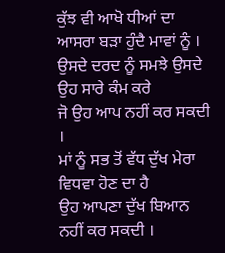ਕੁੱਝ ਵੀ ਆਖੋ ਧੀਆਂ ਦਾ ਆਸਰਾ ਬੜਾ ਹੁੰਦੈ ਮਾਵਾਂ ਨੂੰ ।
ਉਸਦੇ ਦਰਦ ਨੂੰ ਸਮਝੇ ਉਸਦੇ ਉਹ ਸਾਰੇ ਕੰਮ ਕਰੇ
ਜੋ ਉਹ ਆਪ ਨਹੀਂ ਕਰ ਸਕਦੀ ।
ਮਾਂ ਨੂੰ ਸਭ ਤੋਂ ਵੱਧ ਦੁੱਖ ਮੇਰਾ ਵਿਧਵਾ ਹੋਣ ਦਾ ਹੈ
ਉਹ ਆਪਣਾ ਦੁੱਖ ਬਿਆਨ ਨਹੀਂ ਕਰ ਸਕਦੀ ।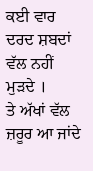ਕਈ ਵਾਰ ਦਰਦ ਸ਼ਬਦਾਂ ਵੱਲ ਨਹੀਂ ਮੁੜਦੇ ।
ਤੇ ਅੱਖਾਂ ਵੱਲ ਜ਼ਰੂਰ ਆ ਜਾਂਦੇ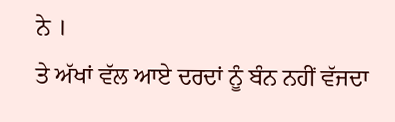ਨੇ ।
ਤੇ ਅੱਖਾਂ ਵੱਲ ਆਏ ਦਰਦਾਂ ਨੂੰ ਬੰਨ ਨਹੀਂ ਵੱਜਦਾ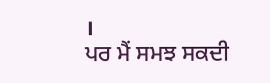।
ਪਰ ਮੈਂ ਸਮਝ ਸਕਦੀ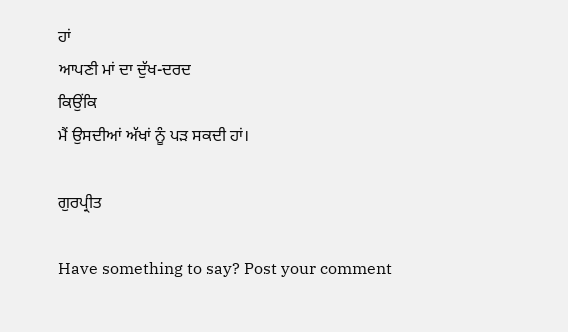ਹਾਂ
ਆਪਣੀ ਮਾਂ ਦਾ ਦੁੱਖ-ਦਰਦ
ਕਿਉਂਕਿ
ਮੈਂ ਉਸਦੀਆਂ ਅੱਖਾਂ ਨੂੰ ਪੜ ਸਕਦੀ ਹਾਂ।

ਗੁਰਪ੍ਰੀਤ

Have something to say? Post your comment